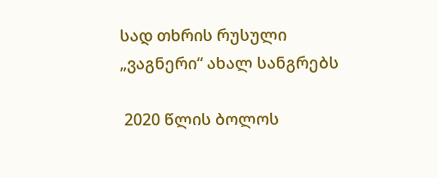სად თხრის რუსული „ვაგნერი“ ახალ სანგრებს

 2020 წლის ბოლოს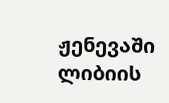ჟენევაში ლიბიის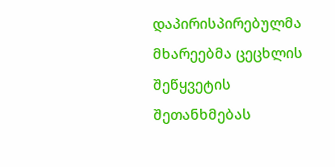დაპირისპირებულმა მხარეებმა ცეცხლის შეწყვეტის შეთანხმებას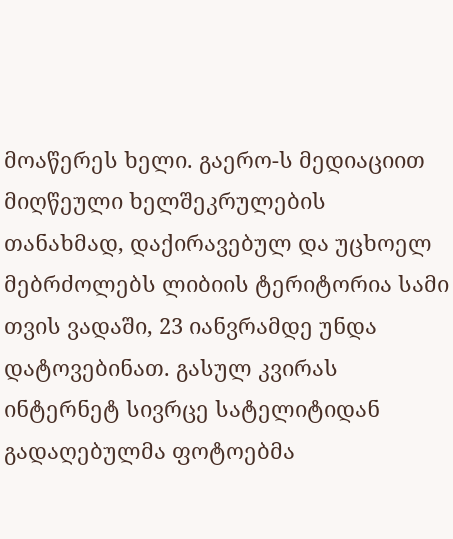მოაწერეს ხელი. გაერო-ს მედიაციით მიღწეული ხელშეკრულების თანახმად, დაქირავებულ და უცხოელ მებრძოლებს ლიბიის ტერიტორია სამი თვის ვადაში, 23 იანვრამდე უნდა დატოვებინათ. გასულ კვირას ინტერნეტ სივრცე სატელიტიდან გადაღებულმა ფოტოებმა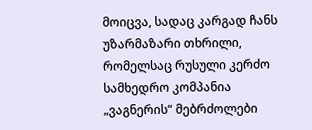მოიცვა, სადაც კარგად ჩანს უზარმაზარი თხრილი, რომელსაც რუსული კერძო სამხედრო კომპანია „ვაგნერის“ მებრძოლები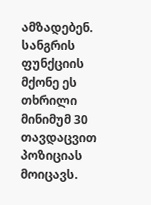ამზადებენ. სანგრის ფუნქციის მქონე ეს თხრილი მინიმუმ 30 თავდაცვით პოზიციას მოიცავს.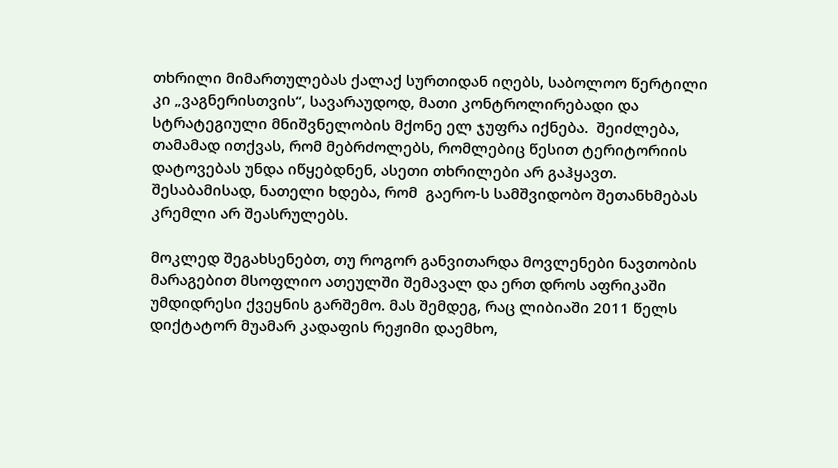თხრილი მიმართულებას ქალაქ სურთიდან იღებს, საბოლოო წერტილი კი „ვაგნერისთვის“, სავარაუდოდ, მათი კონტროლირებადი და სტრატეგიული მნიშვნელობის მქონე ელ ჯუფრა იქნება.  შეიძლება, თამამად ითქვას, რომ მებრძოლებს, რომლებიც წესით ტერიტორიის დატოვებას უნდა იწყებდნენ, ასეთი თხრილები არ გაჰყავთ. შესაბამისად, ნათელი ხდება, რომ  გაერო-ს სამშვიდობო შეთანხმებას კრემლი არ შეასრულებს.

მოკლედ შეგახსენებთ, თუ როგორ განვითარდა მოვლენები ნავთობის მარაგებით მსოფლიო ათეულში შემავალ და ერთ დროს აფრიკაში უმდიდრესი ქვეყნის გარშემო. მას შემდეგ, რაც ლიბიაში 2011 წელს დიქტატორ მუამარ კადაფის რეჟიმი დაემხო,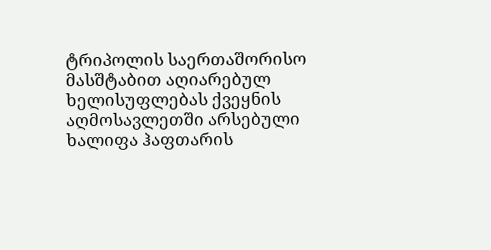ტრიპოლის საერთაშორისო მასშტაბით აღიარებულ ხელისუფლებას ქვეყნის აღმოსავლეთში არსებული ხალიფა ჰაფთარის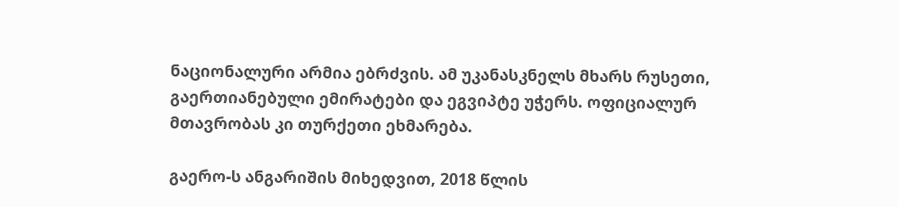ნაციონალური არმია ებრძვის. ამ უკანასკნელს მხარს რუსეთი, გაერთიანებული ემირატები და ეგვიპტე უჭერს. ოფიციალურ მთავრობას კი თურქეთი ეხმარება.

გაერო-ს ანგარიშის მიხედვით, 2018 წლის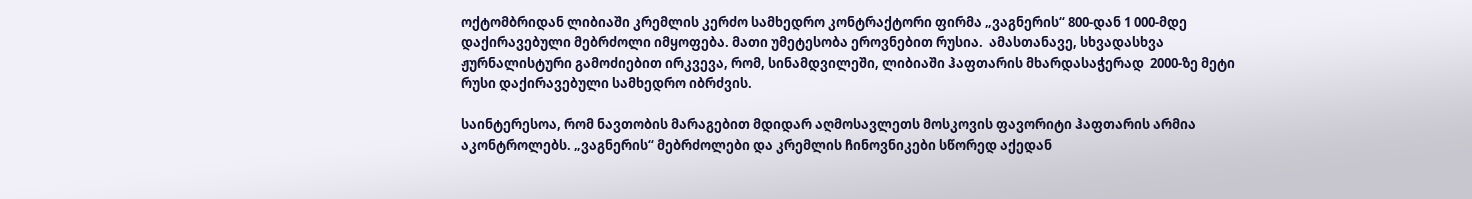ოქტომბრიდან ლიბიაში კრემლის კერძო სამხედრო კონტრაქტორი ფირმა „ვაგნერის“ 800-დან 1 000-მდე დაქირავებული მებრძოლი იმყოფება. მათი უმეტესობა ეროვნებით რუსია.  ამასთანავე, სხვადასხვა ჟურნალისტური გამოძიებით ირკვევა, რომ, სინამდვილეში, ლიბიაში ჰაფთარის მხარდასაჭერად  2000-ზე მეტი რუსი დაქირავებული სამხედრო იბრძვის.

საინტერესოა, რომ ნავთობის მარაგებით მდიდარ აღმოსავლეთს მოსკოვის ფავორიტი ჰაფთარის არმია აკონტროლებს. „ვაგნერის“ მებრძოლები და კრემლის ჩინოვნიკები სწორედ აქედან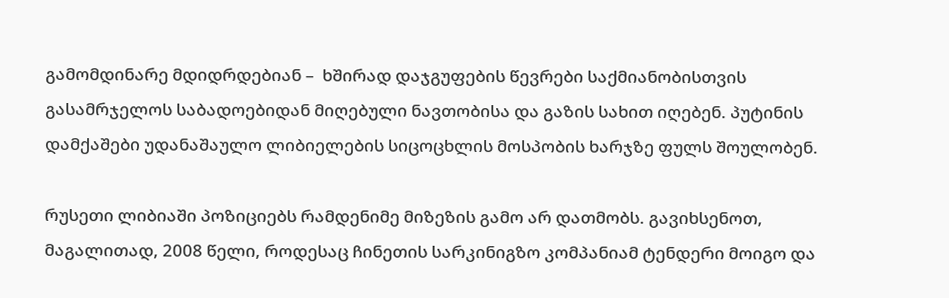გამომდინარე მდიდრდებიან –  ხშირად დაჯგუფების წევრები საქმიანობისთვის გასამრჯელოს საბადოებიდან მიღებული ნავთობისა და გაზის სახით იღებენ. პუტინის დამქაშები უდანაშაულო ლიბიელების სიცოცხლის მოსპობის ხარჯზე ფულს შოულობენ.

რუსეთი ლიბიაში პოზიციებს რამდენიმე მიზეზის გამო არ დათმობს. გავიხსენოთ, მაგალითად, 2008 წელი, როდესაც ჩინეთის სარკინიგზო კომპანიამ ტენდერი მოიგო და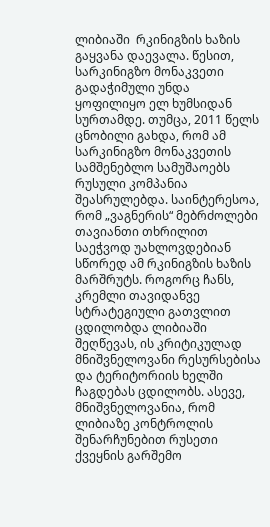ლიბიაში  რკინიგზის ხაზის გაყვანა დაევალა. წესით, სარკინიგზო მონაკვეთი გადაჭიმული უნდა ყოფილიყო ელ ხუმსიდან სურთამდე. თუმცა, 2011 წელს ცნობილი გახდა, რომ ამ სარკინიგზო მონაკვეთის სამშენებლო სამუშაოებს რუსული კომპანია შეასრულებდა. საინტერესოა, რომ „ვაგნერის“ მებრძოლები თავიანთი თხრილით საეჭვოდ უახლოვდებიან სწორედ ამ რკინიგზის ხაზის მარშრუტს. როგორც ჩანს, კრემლი თავიდანვე სტრატეგიული გათვლით ცდილობდა ლიბიაში შეღწევას, ის კრიტიკულად მნიშვნელოვანი რესურსებისა და ტერიტორიის ხელში ჩაგდებას ცდილობს. ასევე, მნიშვნელოვანია, რომ ლიბიაზე კონტროლის შენარჩუნებით რუსეთი ქვეყნის გარშემო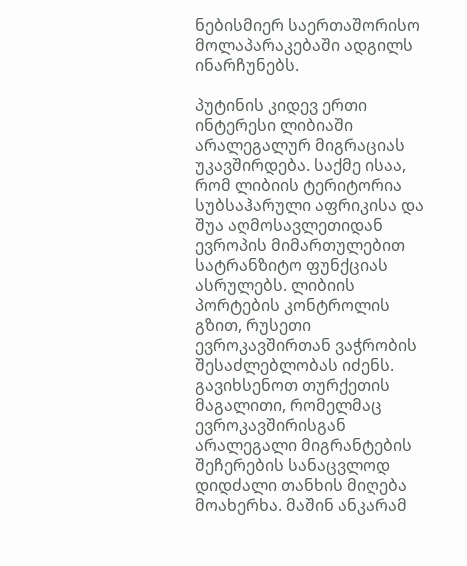ნებისმიერ საერთაშორისო მოლაპარაკებაში ადგილს ინარჩუნებს.

პუტინის კიდევ ერთი ინტერესი ლიბიაში არალეგალურ მიგრაციას უკავშირდება. საქმე ისაა, რომ ლიბიის ტერიტორია სუბსაჰარული აფრიკისა და შუა აღმოსავლეთიდან ევროპის მიმართულებით სატრანზიტო ფუნქციას ასრულებს. ლიბიის პორტების კონტროლის გზით, რუსეთი ევროკავშირთან ვაჭრობის შესაძლებლობას იძენს. გავიხსენოთ თურქეთის მაგალითი, რომელმაც ევროკავშირისგან არალეგალი მიგრანტების შეჩერების სანაცვლოდ დიდძალი თანხის მიღება მოახერხა. მაშინ ანკარამ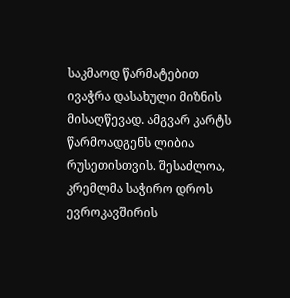საკმაოდ წარმატებით ივაჭრა დასახული მიზნის მისაღწევად. ამგვარ კარტს წარმოადგენს ლიბია რუსეთისთვის. შესაძლოა, კრემლმა საჭირო დროს ევროკავშირის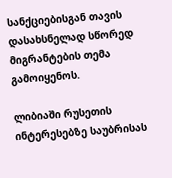სანქციებისგან თავის დასახსნელად სწორედ მიგრანტების თემა გამოიყენოს.

ლიბიაში რუსეთის ინტერესებზე საუბრისას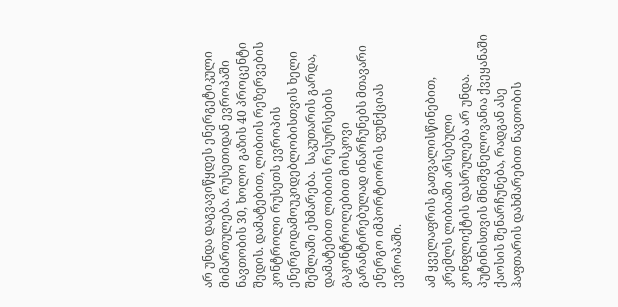არ უნდა დაგვავიწყდეს ენერგეტიკული მიმართულება. რუსეთიდან ევროპაში ნავთობის 30, ხოლო გაზის 40 პროცენტი შედის. დამატებით, ლიბიის რეზერვების კონტროლი რუსეთს ევროპის ენერგოდამოუკიდებლობისთვის ხელი შეშლაში ეხმარება.  საკუთარის გარდა, დამატებით ლიბიის რესურსების გაკონტროლებით მოსკოვი გარანტირებულად ინარჩუნებს მთავარი ენერგო იმპორტიორის ფუნქციას ევროპაში.

ამ ყველაფრის გათვალისწინებით, კრემლს ლიბიაში არსებული კონფლიქტის დასრულება არ უნდა. პუტინისთვის მნიშვნელოვანია ქვეყანაში ქაოსის შენარჩუნება, რადგან ასე ჰაფთარის დახმარებით ნავთობის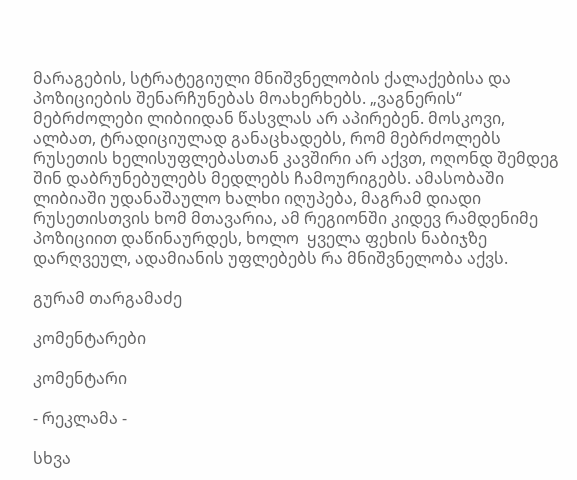მარაგების, სტრატეგიული მნიშვნელობის ქალაქებისა და პოზიციების შენარჩუნებას მოახერხებს. „ვაგნერის“ მებრძოლები ლიბიიდან წასვლას არ აპირებენ. მოსკოვი, ალბათ, ტრადიციულად განაცხადებს, რომ მებრძოლებს რუსეთის ხელისუფლებასთან კავშირი არ აქვთ, ოღონდ შემდეგ შინ დაბრუნებულებს მედლებს ჩამოურიგებს. ამასობაში  ლიბიაში უდანაშაულო ხალხი იღუპება, მაგრამ დიადი რუსეთისთვის ხომ მთავარია, ამ რეგიონში კიდევ რამდენიმე პოზიციით დაწინაურდეს, ხოლო  ყველა ფეხის ნაბიჯზე დარღვეულ, ადამიანის უფლებებს რა მნიშვნელობა აქვს.

გურამ თარგამაძე

კომენტარები

კომენტარი

- რეკლამა -

სხვა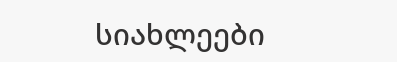სიახლეები